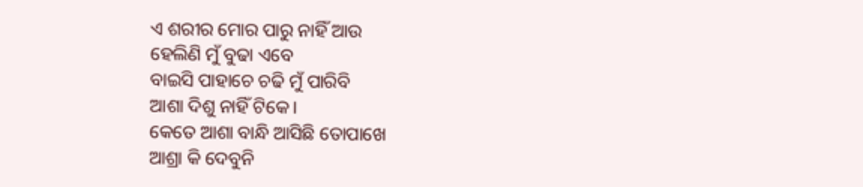ଏ ଶରୀର ମୋର ପାରୁ ନାହିଁ ଆଉ
ହେଲିଣି ମୁଁ ବୁଢା ଏବେ
ବାଇସି ପାହାଚେ ଚଢି ମୁଁ ପାରିବି
ଆଶା ଦିଶୁ ନାହିଁ ଟିକେ।
କେତେ ଆଶା ବାନ୍ଧି ଆସିଛି ତୋପାଖେ
ଆଶ୍ରା କି ଦେବୁନି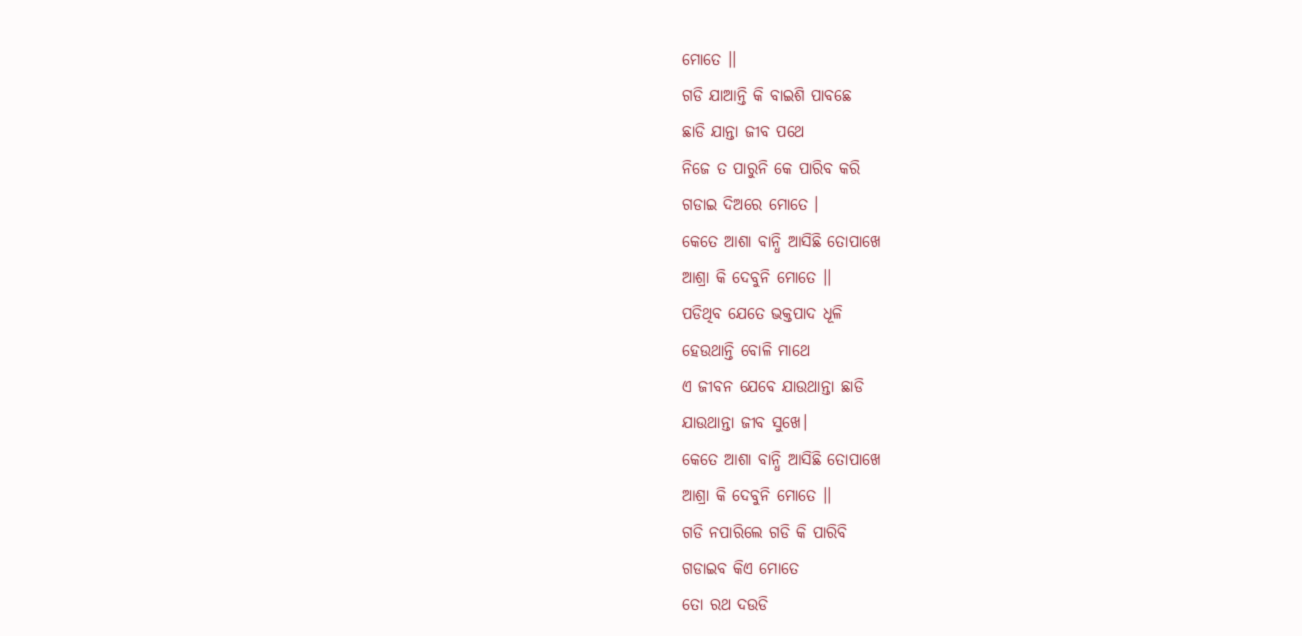ମୋତେ ।।
ଗଡି ଯାଆନ୍ତି କି ବାଇଶି ପାବଛେ
ଛାଡି ଯାନ୍ତା ଜୀବ ପଥେ
ନିଜେ ତ ପାରୁନି କେ ପାରିବ କରି
ଗଡାଇ ଦିଅରେ ମୋତେ ।
କେତେ ଆଶା ବାନ୍ଧି ଆସିଛି ତୋପାଖେ
ଆଶ୍ରା କି ଦେବୁନି ମୋତେ ।।
ପଡିଥିବ ଯେତେ ଭକ୍ତପାଦ ଧୂଳି
ହେଉଥାନ୍ତି ବୋଳି ମାଥେ
ଏ ଜୀବନ ଯେବେ ଯାଉଥାନ୍ତା ଛାଡି
ଯାଉଥାନ୍ତା ଜୀବ ସୁଖେ।
କେତେ ଆଶା ବାନ୍ଧି ଆସିଛି ତୋପାଖେ
ଆଶ୍ରା କି ଦେବୁନି ମୋତେ ।।
ଗଡି ନପାରିଲେ ଗଡି କି ପାରିବି
ଗଡାଇବ କିଏ ମୋତେ
ତୋ ରଥ ଦଉଡି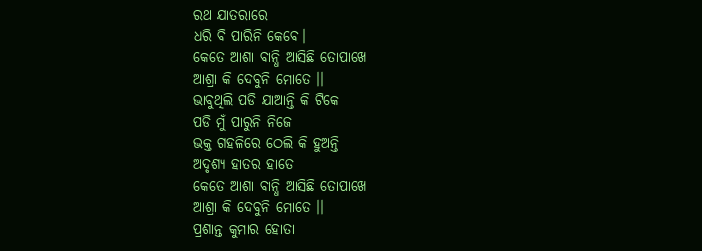ରଥ ଯାତରାରେ
ଧରି ବି ପାରିନି କେବେ।
କେତେ ଆଶା ବାନ୍ଧି ଆସିଛି ତୋପାଖେ
ଆଶ୍ରା କି ଦେବୁନି ମୋତେ ।।
ଭାବୁଥିଲି ପଡି ଯାଆନ୍ତି କି ଟିକେ
ପଡି ମୁଁ ପାରୁନି ନିଜେ
ଭକ୍ତ ଗହଳିରେ ଠେଲି କି ହୁଅନ୍ତି
ଅଦୃଶ୍ୟ ହାତର ହାତେ
କେତେ ଆଶା ବାନ୍ଧି ଆସିଛି ତୋପାଖେ
ଆଶ୍ରା କି ଦେବୁନି ମୋତେ ।।
ପ୍ରଶାନ୍ତ କୁମାର ହୋତା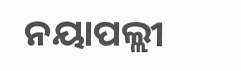ନୟାପଲ୍ଲୀ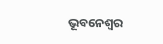ଭୂବନେଶ୍ବର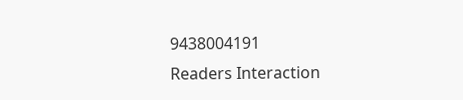9438004191
Readers Interaction